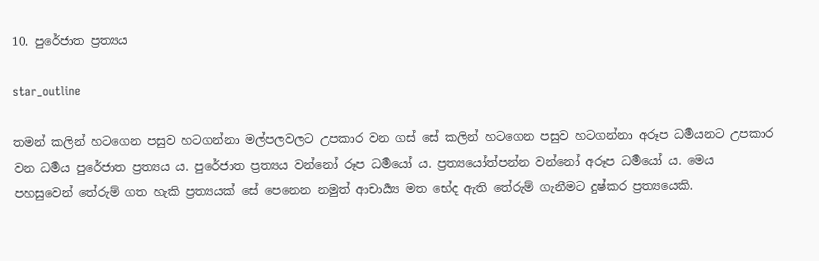10. පුරේජාත ප්‍රත්‍යය

star_outline

තමන් කලින් හටගෙන පසුව හටගන්නා මල්පලවලට උපකාර වන ගස් සේ කලින් හටගෙන පසුව හටගන්නා අරූප ධර්‍මයනට උපකාර වන ධර්‍මය පුරේජාත ප්‍රත්‍යය ය. පුරේජාත ප්‍රත්‍යය වන්නෝ රූප ධර්‍මයෝ ය. ප්‍රත්‍යයෝත්පන්න වන්නෝ අරූප ධර්‍මයෝ ය. මෙය පහසුවෙන් තේරුම් ගත හැකි ප්‍රත්‍යයක් සේ පෙනෙන නමුත් ආචාර්‍ය්‍ය මත භේද ඇති තේරුම් ගැනීමට දුෂ්කර ප්‍රත්‍යයෙකි.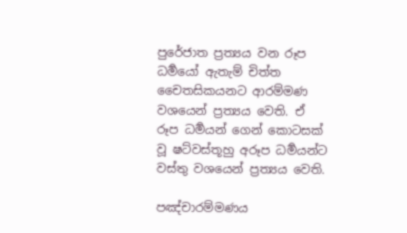පුරේජාත ප්‍රත්‍යය වන රූප ධර්‍මයෝ ඇතැම් චිත්ත චෛතසිකයනට ආරම්මණ වශයෙන් ප්‍රත්‍යය වෙති. ඒ රූප ධර්‍මයන් ගෙන් කොටසක් වූ ෂට්වස්තූහු අරූප ධර්‍මයන්ට වස්තු වශයෙන් ප්‍රත්‍යය වෙති.

පඤ්චාරම්මණය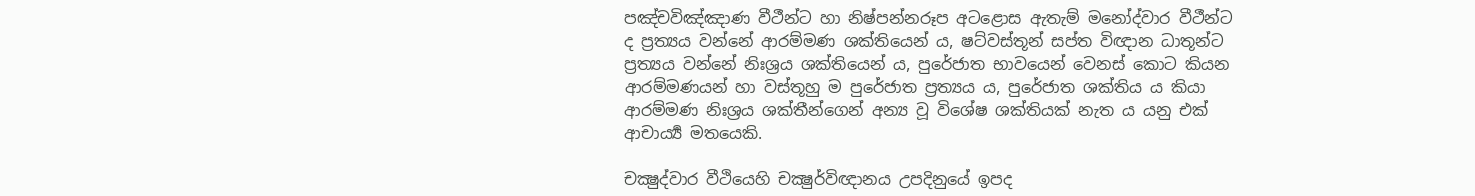පඤ්චවිඤ්ඤාණ වීථීන්ට හා නිෂ්පන්නරූප අටළොස ඇතැම් මනෝද්වාර වීථීන්ට ද ප්‍රත්‍යය වන්නේ ආරම්මණ ශක්තියෙන් ය, ෂට්වස්තූන් සප්ත විඥාන ධාතූන්ට ප්‍රත්‍යය වන්නේ නිඃශ්‍රය ශක්තියෙන් ය, පුරේජාත භාවයෙන් වෙනස් කොට කියන ආරම්මණයන් හා වස්තූහු ම පුරේජාත ප්‍රත්‍යය ය, පුරේජාත ශක්තිය ය කියා ආරම්මණ නිඃශ්‍රය ශක්තීන්ගෙන් අන්‍ය වූ විශේෂ ශක්තියක් නැත ය යනු එක් ආචාර්‍ය්‍ය මතයෙකි.

චක්‍ෂුද්වාර වීථියෙහි චක්‍ෂුර්විඥානය උපදිනුයේ ඉපද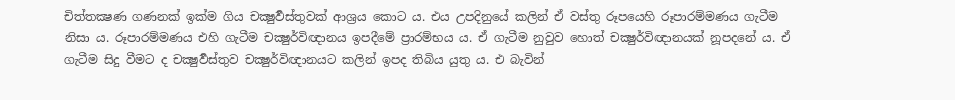චිත්තක්‍ෂණ ගණනක් ඉක්ම ගිය චක්‍ෂුර්‍වස්තුවක් ආශ්‍රය කොට ය. එය උපදිනුයේ කලින් ඒ වස්තු රූපයෙහි රූපාරම්මණය ගැටීම නිසා ය. රූපාරම්මණය එහි ගැටීම චක්‍ෂුර්විඥානය ඉපදීමේ ප්‍රාරම්භය ය. ඒ ගැටීම නුවුව හොත් චක්‍ෂුර්විඥානයක් නූපදනේ ය. ඒ ගැටීම සිදු වීමට ද චක්‍ෂුර්‍වස්තුව චක්‍ෂුර්විඥානයට කලින් ඉපද තිබිය යුතු ය. එ බැවින්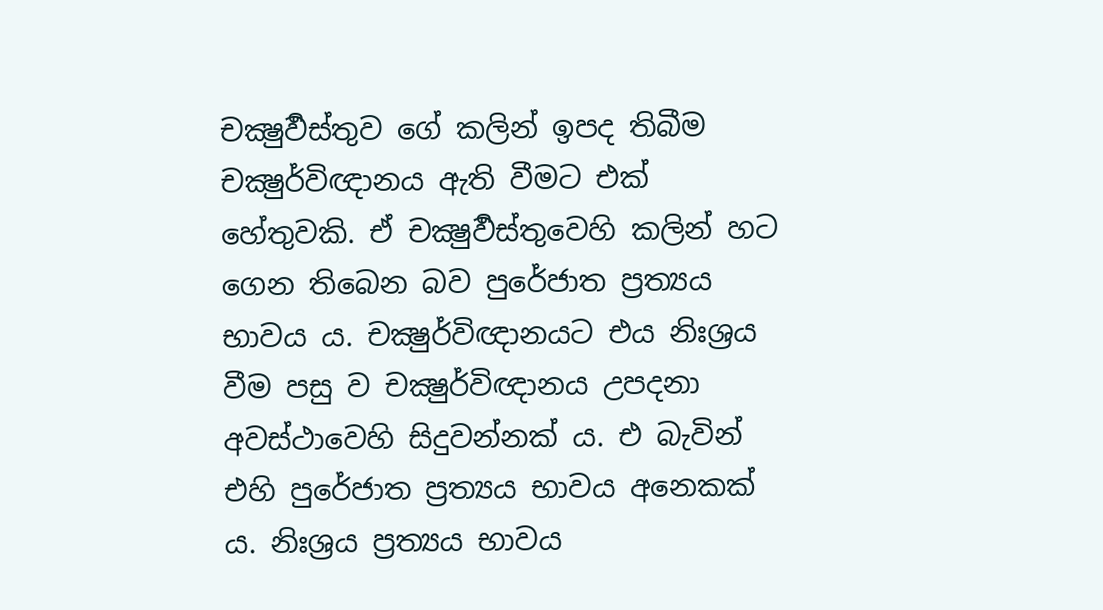චක්‍ෂුර්‍වස්තුව ගේ කලින් ඉපද තිබීම චක්‍ෂුර්විඥානය ඇති වීමට එක් හේතුවකි. ඒ චක්‍ෂුර්‍වස්තුවෙහි කලින් හට ගෙන තිබෙන බව පුරේජාත ප්‍රත්‍යය භාවය ය. චක්‍ෂුර්විඥානයට එය නිඃශ්‍රය වීම පසු ව චක්‍ෂුර්විඥානය උපදනා අවස්ථාවෙහි සිදුවන්නක් ය. එ බැවින් එහි පුරේජාත ප්‍රත්‍යය භාවය අනෙකක් ය. නිඃශ්‍රය ප්‍රත්‍යය භාවය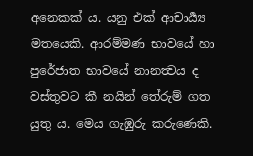අනෙකක් ය. යනු එක් ආචාර්‍ය්‍ය මතයෙකි. ආරම්මණ භාවයේ හා පුරේජාත භාවයේ නානත්‍වය ද වස්තුවට කී නයින් තේරුම් ගත යුතු ය. මෙය ගැඹුරු කරුණෙකි.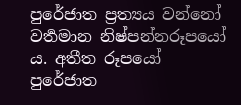පුරේජාත ප්‍රත්‍යය වන්නෝ වර්‍තමාන නිෂ්පන්නරූපයෝ ය. අතීත රූපයෝ පුරේජාත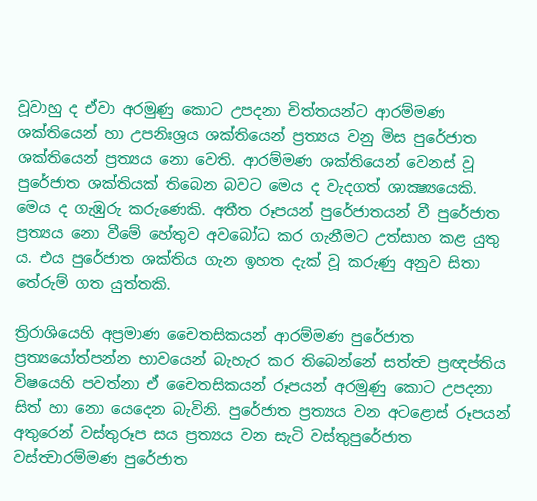වූවාහු ද ඒවා අරමුණු කොට උපදනා චිත්තයන්ට ආරම්මණ ශක්තියෙන් හා උපනිඃශ්‍රය ශක්තියෙන් ප්‍රත්‍යය වනු මිස පුරේජාත ශක්තියෙන් ප්‍රත්‍යය නො වෙති. ආරම්මණ ශක්තියෙන් වෙනස් වූ පුරේජාත ශක්තියක් තිබෙන බවට මෙය ද වැදගත් ශාක්‍ෂ්‍යයෙකි. මෙය ද ගැඹුරු කරුණෙකි. අතීත රූපයන් පුරේජාතයන් වී පුරේජාත ප්‍රත්‍යය නො වීමේ හේතුව අවබෝධ කර ගැනීමට උත්සාහ කළ යුතු ය. එය පුරේජාත ශක්තිය ගැන ඉහත දැක් වූ කරුණු අනුව සිතා තේරුම් ගත යුත්තකි.

ත්‍රිරාශියෙහි අප්‍රමාණ චෛතසිකයන් ආරම්මණ පුරේජාත ප්‍රත්‍යයෝත්පන්න භාවයෙන් බැහැර කර තිබෙන්නේ සත්ත්‍ව ප්‍රඥප්තිය විෂයෙහි පවත්නා ඒ චෛතසිකයන් රූපයන් අරමුණු කොට උපදනා සිත් හා නො යෙදෙන බැවිනි. පුරේජාත ප්‍රත්‍යය වන අටළොස් රූපයන් අතුරෙන් වස්තුරූප සය ප්‍රත්‍යය වන සැටි වස්තුපුරේජාත වස්ත්‍වාරම්මණ පුරේජාත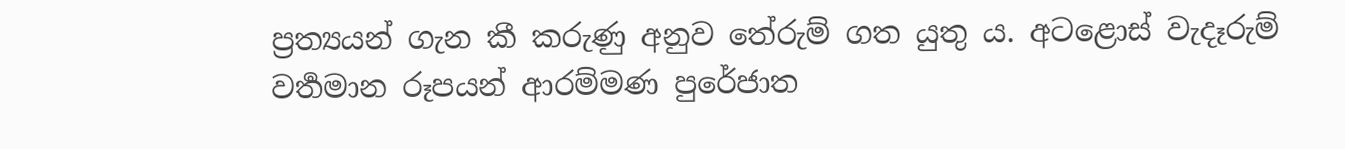ප්‍රත්‍යයන් ගැන කී කරුණු අනුව තේරුම් ගත යුතු ය. අටළොස් වැදෑරුම් වර්‍තමාන රූපයන් ආරම්මණ පුරේජාත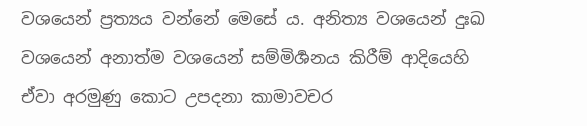වශයෙන් ප්‍රත්‍යය වන්නේ මෙසේ ය. අනිත්‍ය වශයෙන් දුඃඛ වශයෙන් අනාත්ම වශයෙන් සම්මිර්‍ශනය කිරීම් ආදියෙහි ඒවා අරමුණු කොට උපදනා කාමාවචර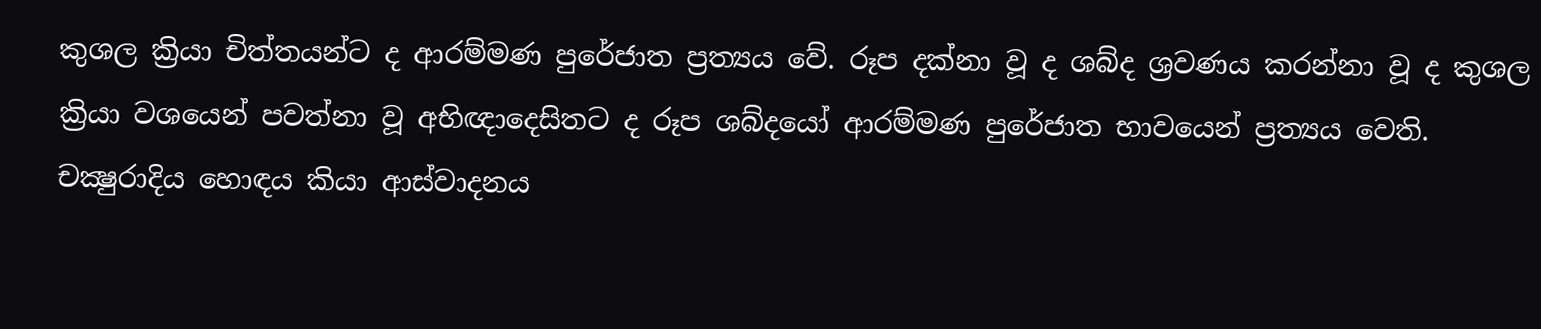කුශල ක්‍රියා චිත්තයන්ට ද ආරම්මණ පුරේජාත ප්‍රත්‍යය වේ. රූප දක්නා වූ ද ශබ්ද ශ්‍රවණය කරන්නා වූ ද කුශල ක්‍රියා වශයෙන් පවත්නා වූ අභිඥාදෙසිතට ද රූප ශබ්දයෝ ආරම්මණ පුරේජාත භාවයෙන් ප්‍රත්‍යය වෙති. චක්‍ෂුරාදිය හොඳය කියා ආස්වාදනය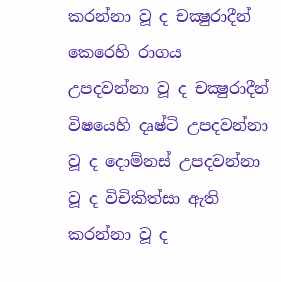කරන්නා වූ ද චක්‍ෂුරාදීන් කෙරෙහි රාගය උපදවන්නා වූ ද චක්‍ෂුරාදීන් විෂයෙහි දෘෂ්ටි උපදවන්නා වූ ද දොම්නස් උපදවන්නා වූ ද විචිකිත්සා ඇති කරන්නා වූ ද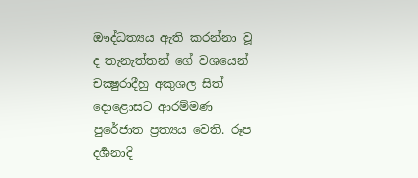ඖද්ධත්‍යය ඇති කරන්නා වූ ද තැනැත්තන් ගේ වශයෙන් චක්‍ෂුරාදීහු අකුශල සිත් දොළොසට ආරම්මණ පුරේජාත ප්‍රත්‍යය වෙති. රූප දර්‍ශනාදි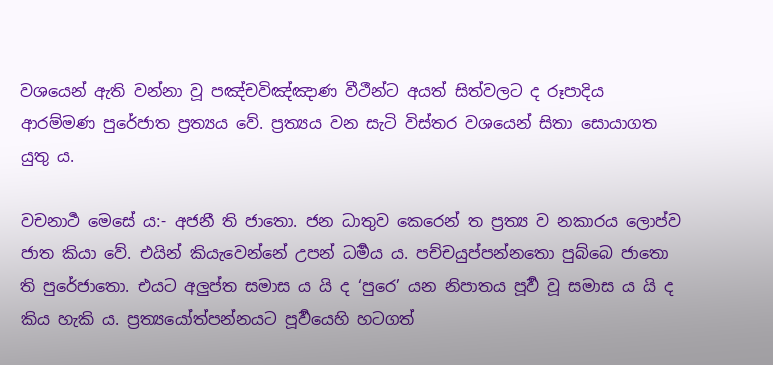වශයෙන් ඇති වන්නා වූ පඤ්චවිඤ්ඤාණ වීථීන්ට අයත් සිත්වලට ද රූපාදිය ආරම්මණ පුරේජාත ප්‍රත්‍යය වේ. ප්‍රත්‍යය වන සැටි විස්තර වශයෙන් සිතා සොයාගත යුතු ය.

වචනාර්‍ථ මෙසේ ය:- අජනී ති ජාතො. ජන ධාතුව කෙරෙන් ත ප්‍රත්‍ය ව නකාරය ලොප්ව ජාත කියා වේ. එයින් කියැවෙන්නේ උපන් ධර්‍මය ය. පච්චයුප්පන්නතො පුබ්බෙ ජාතො ති පුරේජාතො. එයට අලුප්ත සමාස ය යි ද ‘පුරෙ’ යන නිපාතය පූර්‍ව වූ සමාස ය යි ද කිය හැකි ය. ප්‍රත්‍යයෝත්පන්නයට පූර්‍වයෙහි හටගත්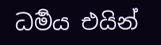ධර්‍මය එයින්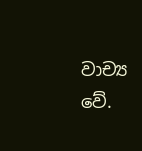වාච්‍ය වේ.